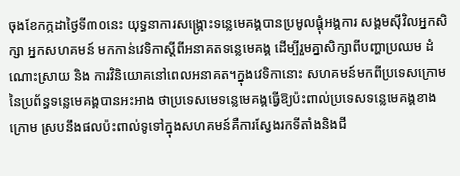ចុងខែកក្កដាថ្ងៃទី៣០នេះ យុទ្ធនាការសង្គ្រោះទន្លេមេគង្គបានប្រមូលផ្ដុំអង្គការ សង្គមស៊ីវិលអ្នកសិក្សា អ្នកសហគមន៍ មកកាន់វេទិកាស្ដីពីអនាគតទន្លេមេគង្គ ដើម្បីរួមគ្នាសិក្សាពីបញ្ហាប្រឈម ដំណោះស្រាយ និង ការវិនិយោគនៅពេលអនាគត។ក្នុងវេទិកានោះ សហគមន៍មកពីប្រទេសក្រោមនៃប្រព័ន្ធទន្លេមេគង្គបានអះអាង ថាប្រទេសមេទន្លេមេគង្គធ្វើឱ្យប៉ះពាល់ប្រទេសទន្លេមេគង្គខាងក្រោម ស្របនឹងផលប៉ះពាល់ទូទៅក្នុងសហគមន៍គឺការស្វែងរកទីតាំងនិងជី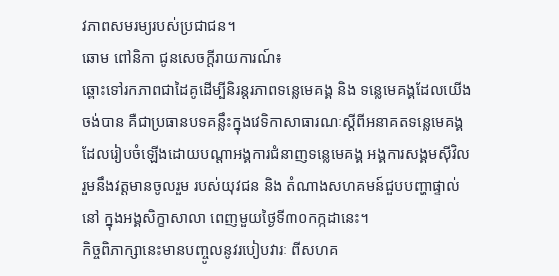វភាពសមរម្យរបស់ប្រជាជន។
ឆោម ពៅនិកា ជូនសេចក្ដីរាយការណ៍៖
ឆ្ពោះទៅរកភាពជាដៃគូដើម្បីនិរន្ដរភាពទន្លេមេគង្គ និង ទន្លេមេគង្គដែលយើងចង់បាន គឺជាប្រធានបទគន្លឹះក្នុងវេទិកាសាធារណៈស្ដីពីអនាគតទន្លេមេគង្គដែលរៀបចំឡើងដោយបណ្ដាអង្គការជំនាញទន្លេមេគង្គ អង្គការសង្គមស៊ីវិល រួមនឹងវត្តមានចូលរួម របស់យុវជន និង តំណាងសហគមន៍ជួបបញ្ហាផ្ទាល់នៅ ក្នុងអង្គសិក្ខាសាលា ពេញមួយថ្ងៃទី៣០កក្កដានេះ។
កិច្ចពិភាក្សានេះមានបញ្ចូលនូវរបៀបវារៈ ពីសហគ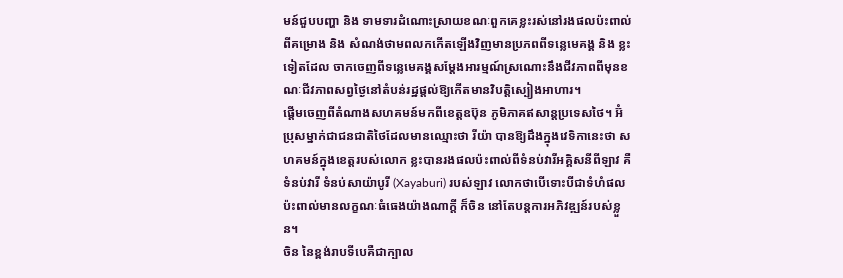មន៍ជួបបញ្ហា និង ទាមទារដំណោះស្រាយខណៈពួកគេខ្លះរស់នៅរងផលប៉ះពាល់ពីគម្រោង និង សំណង់ថាមពលកកើតឡើងវិញមានប្រភពពីទន្លេមេគង្គ និង ខ្លះទៀតដែល ចាកចេញពីទន្លេមេគង្គសម្ដែងអារម្មណ៍ស្រណោះនឹងជីវភាពពីមុនខណៈជីវភាពសព្វថ្ងៃនៅតំបន់រដ្ឋផ្ដល់ឱ្យកើតមានវិបត្តិស្បៀងអាហារ។
ផ្ដើមចេញពីតំណាងសហគមន៍មកពីខេត្តឧប៊ុន ភូមិភាគឥសាន្ដប្រទេសថៃ។ អ៊ំប្រុសម្នាក់ជាជនជាតិថៃដែលមានឈ្មោះថា រីយ៉ា បានឱ្យដឹងក្នុងវេទិកានេះថា សហគមន៍ក្នុងខេត្តរបស់លោក ខ្លះបានរងផលប៉ះពាល់ពីទំនប់វារីអគ្គិសនីពីឡាវ គឺទំនប់វារី ទំនប់សាយ៉ាបូរី (Xayaburi) របស់ឡាវ លោកថាបើទោះបីជាទំហំផលប៉ះពាល់មានលក្ខណៈធំធេងយ៉ាងណាក្តី ក៏ចិន នៅតែបន្តការអភិវឌ្ឍន៍របស់ខ្លួន។
ចិន នៃខ្ពង់រាបទីបេគឺជាក្បាល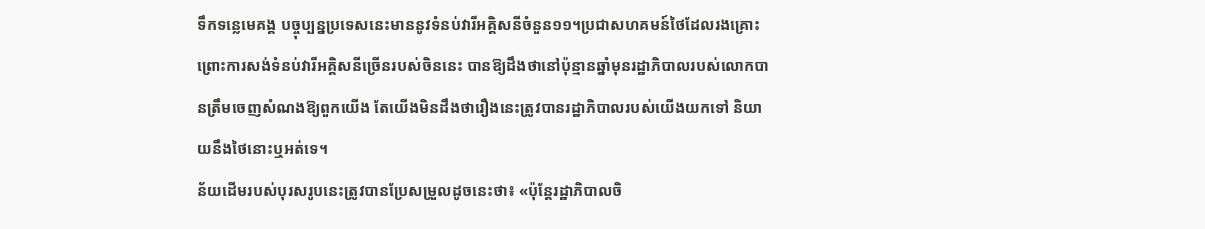ទឹកទន្លេមេគង្គ បច្ចុប្បន្នប្រទេសនេះមាននូវទំនប់វារីអគ្គិសនីចំនួន១១។ប្រជាសហគមន៍ថៃដែលរងគ្រោះព្រោះការសង់ទំនប់វារីអគ្គិសនីច្រើនរបស់ចិននេះ បានឱ្យដឹងថានៅប៉ុន្មានឆ្នាំមុនរដ្ឋាភិបាលរបស់លោកបានត្រឹមចេញសំណងឱ្យពួកយើង តែយើងមិនដឹងថារឿងនេះត្រូវបានរដ្ឋាភិបាលរបស់យើងយកទៅ និយាយនឹងថៃនោះឬអត់ទេ។
ន័យដើមរបស់បុរសរូបនេះត្រូវបានប្រែសម្រួលដូចនេះថា៖ «ប៉ុន្ដែរដ្ឋាភិបាលចិ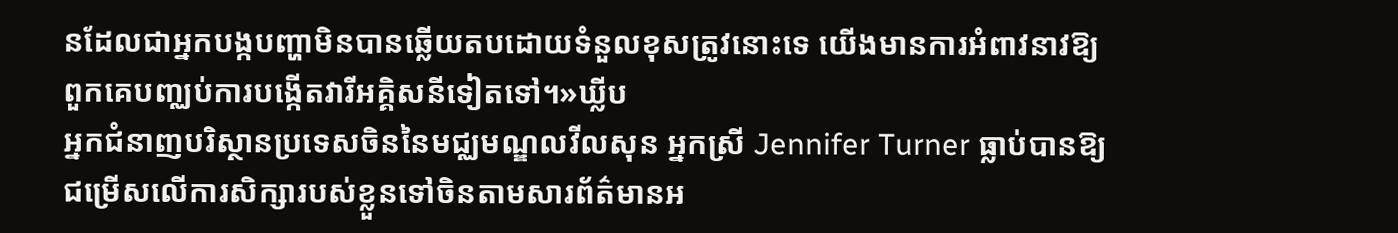នដែលជាអ្នកបង្កបញ្ហាមិនបានឆ្លើយតបដោយទំនួលខុសត្រូវនោះទេ យើងមានការអំពាវនាវឱ្យពួកគេបញ្ឈប់ការបង្កើតវារីអគ្គិសនីទៀតទៅ។»ឃ្លីប
អ្នកជំនាញបរិស្ថានប្រទេសចិននៃមជ្ឈមណ្ឌលវីលសុន អ្នកស្រី Jennifer Turner ធ្លាប់បានឱ្យជម្រើសលើការសិក្សារបស់ខ្លួនទៅចិនតាមសារព័ត៌មានអ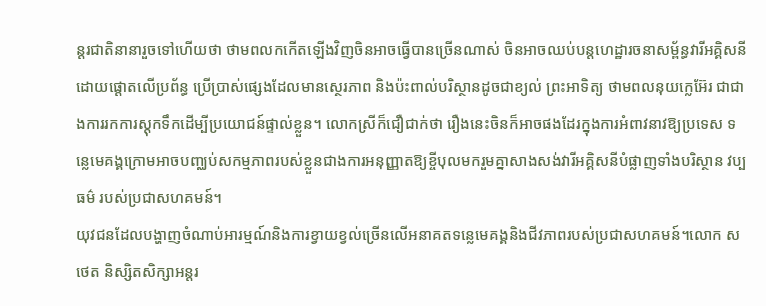ន្ដរជាតិនានារួចទៅហើយថា ថាមពលកកើតឡើងវិញចិនអាចធ្វើបានច្រើនណាស់ ចិនអាចឈប់បន្ដហេដ្ឋារចនាសម្ព័ន្ធវារីអគ្គិសនី ដោយផ្ដោតលើប្រព័ន្ធ ប្រើប្រាស់ផ្សេងដែលមានស្ថេរភាព និងប៉ះពាល់បរិស្ថានដូចជាខ្យល់ ព្រះអាទិត្យ ថាមពលនុយក្លេអ៊ែរ ជាជាងការរកការស្ដុកទឹកដើម្បីប្រយោជន៍ផ្ទាល់ខ្លួន។ លោកស្រីក៏ជឿជាក់ថា រឿងនេះចិនក៏អាចផងដែរក្នុងការអំពាវនាវឱ្យប្រទេស ទន្លេមេគង្គក្រោមអាចបញ្ឈប់សកម្មភាពរបស់ខ្លួនជាងការអនុញ្ញាតឱ្យខ្ចីបុលមករួមគ្នាសាងសង់វារីអគ្គិសនីបំផ្លាញទាំងបរិស្ថាន វប្បធម៌ របស់ប្រជាសហគមន៍។
យុវជនដែលបង្ហាញចំណាប់អារម្មណ៍និងការខ្វាយខ្វល់ច្រើនលើអនាគតទន្លេមេគង្គនិងជីវភាពរបស់ប្រជាសហគមន៍។លោក សថេត និស្សិតសិក្សាអន្ដរ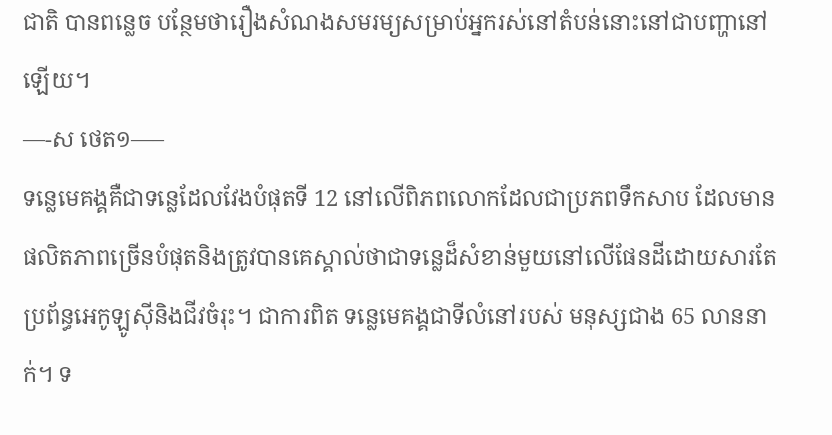ជាតិ បានពន្លេច បន្ថែមថារឿងសំណងសមរម្យសម្រាប់អ្នករស់នៅតំបន់នោះនៅជាបញ្ហានៅឡើយ។
—-ស ថេត១—–
ទន្លេមេគង្គគឺជាទន្លេដែលវែងបំផុតទី 12 នៅលើពិភពលោកដែលជាប្រភពទឹកសាប ដែលមានផលិតភាពច្រើនបំផុតនិងត្រូវបានគេស្គាល់ថាជាទន្លេដ៏សំខាន់មួយនៅលើផែនដីដោយសារតែប្រព័ន្ធអេកូឡូស៊ីនិងជីវចំរុះ។ ជាការពិត ទន្លេមេគង្គជាទីលំនៅរបស់ មនុស្សជាង 65 លាននាក់។ ទ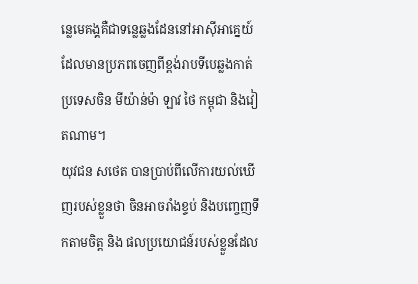ន្លេមេគង្គគឺជាទន្លេឆ្លងដែននៅអាស៊ីអាគ្នេយ៍ដែលមានប្រភពចេញពីខ្ពង់រាបទីបេឆ្លងកាត់ប្រទេសចិន មីយ៉ាន់ម៉ា ឡាវ ថៃ កម្ពុជា និងវៀតណាម។
យុវជន សថេត បានប្រាប់ពីលើការយល់ឃើញរបស់ខ្លួនថា ចិនអាចរាំងខ្ទប់ និងបញ្ចេញទឹកតាមចិត្ត និង ផលប្រយោជន៍របស់ខ្លួនដែល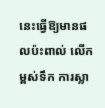នេះធ្វើឱ្យមានផលប៉ះពាល់ លើកម្ពស់ទឹក ការស្លា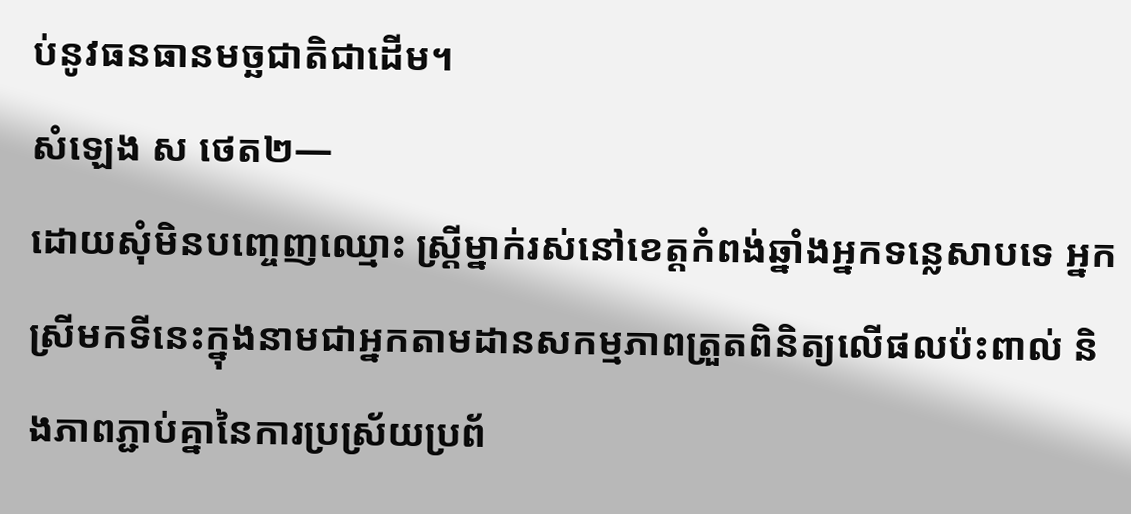ប់នូវធនធានមច្ឆជាតិជាដើម។
សំឡេង ស ថេត២—
ដោយសុំមិនបញ្ចេញឈ្មោះ ស្រ្ដីម្នាក់រស់នៅខេត្តកំពង់ឆ្នាំងអ្នកទន្លេសាបទេ អ្នកស្រីមកទីនេះក្នុងនាមជាអ្នកតាមដានសកម្មភាពត្រួតពិនិត្យលើផលប៉ះពាល់ និងភាពភ្ជាប់គ្នានៃការប្រស្រ័យប្រព័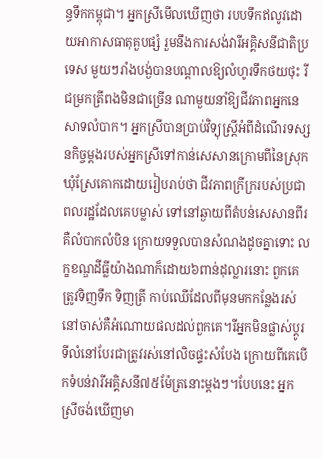ន្ធទឹកកម្ពុជា។ អ្នកស្រីមើលឃើញថា របបទឹកឥលូវដោយអាកាសធាតុគួបផ្សំ រួមនឹងការសង់វារីអគ្គិសនីជាតិប្រទេស មួយៗរាំងបង្ង់បានបណ្ដាលឱ្យលំហូរទឹកថយថុះ រីជម្រកត្រីពងមិនជាច្រើន ណាមួយនាំឱ្យជីវភាពអ្នកនេសាទលំបាក។ អ្នកស្រីបានប្រាប់វិទ្យុស្រ្ដីអំពីដំណើរទស្សនកិច្ចម្ដងរបស់អ្នកស្រីទៅកាន់សេសានក្រោមពីនៃស្រុកឃុំស្រែគោកដោយរៀបរាប់ថា ជីវភាពក្រីក្ររបស់ប្រជាពលរដ្ឋដែលគេបម្លាស់ ទៅនៅឆ្ងាយពីតំបន់សេសានពីរគឺលំបាកលំបិន ក្រោយទទួលបានសំណងដូចគ្នាទោះ លក្ខខណ្ឌដីធ្លីយ៉ាងណាក៏ដោយ៦ពាន់ដុល្លារនោះ ពួកគេត្រូវទិញទឹក ទិញត្រី កាប់ឈើដែលពីមុនមកកន្លែងរស់នៅចាស់គឺអំណោយផលដល់ពួកគេ។រីអ្នកមិនផ្លាស់ប្ដូរទីលំនៅបែរជាត្រូវរស់នៅលិចផ្ទះសំបែង ក្រោយពីគេបើកទំបន់វារីអគ្គិសនី៧៥ម៉ែត្រនោះម្ដងៗ។បែបនេះ អ្នកស្រីចង់ឃើញមា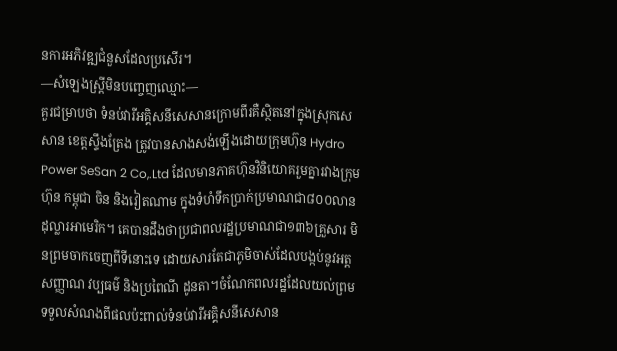នការអភិវឌ្ឍជំនួសដែលប្រសើរ។
—សំឡេងស្រ្ដីមិនបញ្ចេញឈ្មោះ—
គួរជម្រាបថា ទំនប់វារីអគ្គិសនីសេសានក្រោមពីរគឺស្ថិតនៅក្នុងស្រុកសេសាន ខេត្តស្ទឹងត្រែង ត្រូវបានសាងសង់ឡើងដោយក្រុមហ៊ុន Hydro Power SeSan 2 Co,.Ltd ដែលមានភាគហ៊ុនវិនិយោគរួមគ្នារវាងក្រុមហ៊ុន កម្ពុជា ចិន និងវៀតណាម ក្នុងទំហំទឹកប្រាក់ប្រមាណជា៨០០លានដុល្លារអាមេរិក។ គេបានដឹងថាប្រជាពលរដ្ឋប្រមាណជា១៣៦គ្រួសារ មិនព្រមចាកចេញពីទីនោះទេ ដោយសារតែជាភូមិចាស់ដែលបង្កប់នូវអត្តសញ្ញាណ វប្បធម៌ និងប្រពៃណី ដូនតា។ចំណែកពលរដ្ឋដែលយល់ព្រមទទួលសំណងពីផលប៉ះពាល់ទំនប់វារីអគ្គិសនីសេសាន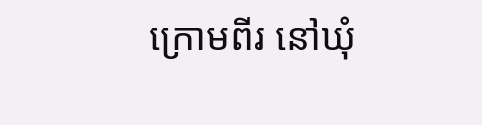ក្រោមពីរ នៅឃុំ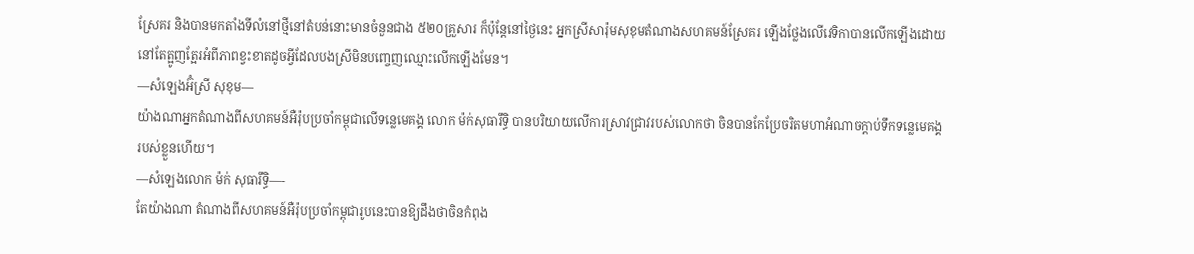ស្រែគរ និងបានមកតាំងទីលំនៅថ្មីនៅតំបន់នោះមានចំនួនជាង ៥២០គ្រួសារ ក៏ប៉ុន្ដែនៅថ្ងៃនេះ អ្នកស្រីសារ៉ុមសុខុមតំណាងសហគមន៍ស្រែគរ ឡើងថ្លែងលើវេទិកាបានលើកឡើងដោយនៅតែត្អូញត្អែរអំពីភាពខ្វះខាតដូចអ្វីដែលបងស្រីមិនបញ្ចេញឈ្មោះលើកឡើងមែន។
—សំឡេងអ៊ំស្រី សុខុម—
យ៉ាងណាអ្នកតំណាងពីសហគមន៍អឺរ៉ុបប្រចាំកម្ពុជាលើទន្លេមេគង្គ លោក ម៉ក់សុធារឹទ្ធិ បានបរិយាយលើការស្រាវជ្រាវរបស់លោកថា ចិនបានកែប្រែចរិតមហាអំណាចក្ដាប់ទឹកទន្លេមេគង្គរបស់ខ្លួនហើយ។
—សំឡេងលោក ម៉ក់ សុធារឹទ្ធិ—-
តែយ៉ាងណា តំណាងពីសហគមន៍អឺរ៉ុបប្រចាំកម្ពុជារូបនេះបានឱ្យដឹងថាចិនកំពុង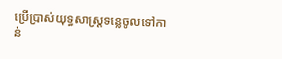ប្រើប្រាស់យុទ្ធសាស្រ្ដទន្លេចូលទៅកាន់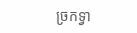ច្រកទ្វា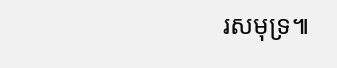រសមុទ្រ៕